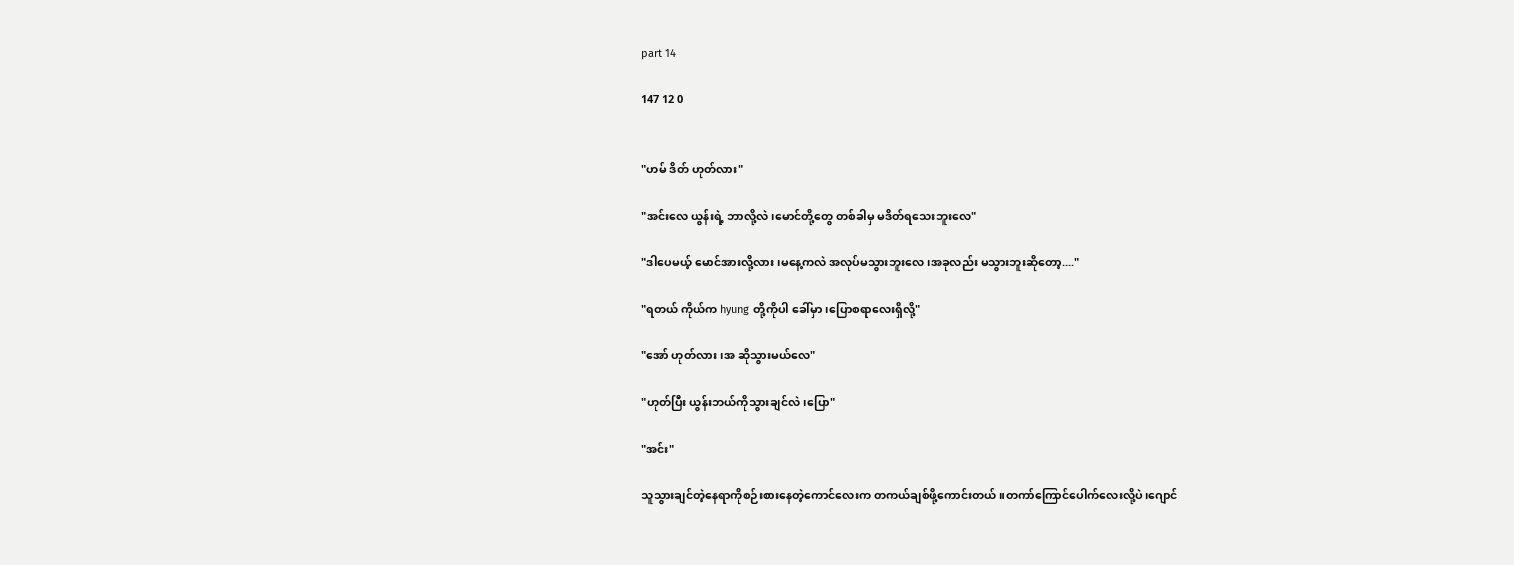part 14

147 12 0


"ဟမ် ဒိတ် ဟုတ်လား"

"အင်းလေ ယွန်းရဲ့ ဘာလို့လဲ၊မောင်တို့တွေ တစ်ခါမှ မဒိတ်ရသေးဘူးလေ"

"ဒါပေမယ့် မောင်အားလို့လား၊မနေ့ကလဲ အလုပ်မသွားဘူးလေ၊အခုလည်း မသွားဘူးဆိုတော့...."

"ရတယ် ကိုယ်က hyung တို့ကိုပါ ခေါ်မှာ၊ပြောစရာလေးရှိလို့"

"အော် ဟုတ်လား ၊အ ဆိုသွားမယ်လေ"

"ဟုတ်ပြီး ယွန်းဘယ်ကိုသွားချင်လဲ၊ပြော"

"အင်း"

သူသွားချင်တဲ့နေရာကိုစဉ်းစားနေတဲ့ကောင်လေးက တကယ်ချစ်ဖို့ကောင်းတယ်။တကာ်ကြောင်ပေါက်လေးလို့ပဲ၊ဂျောင်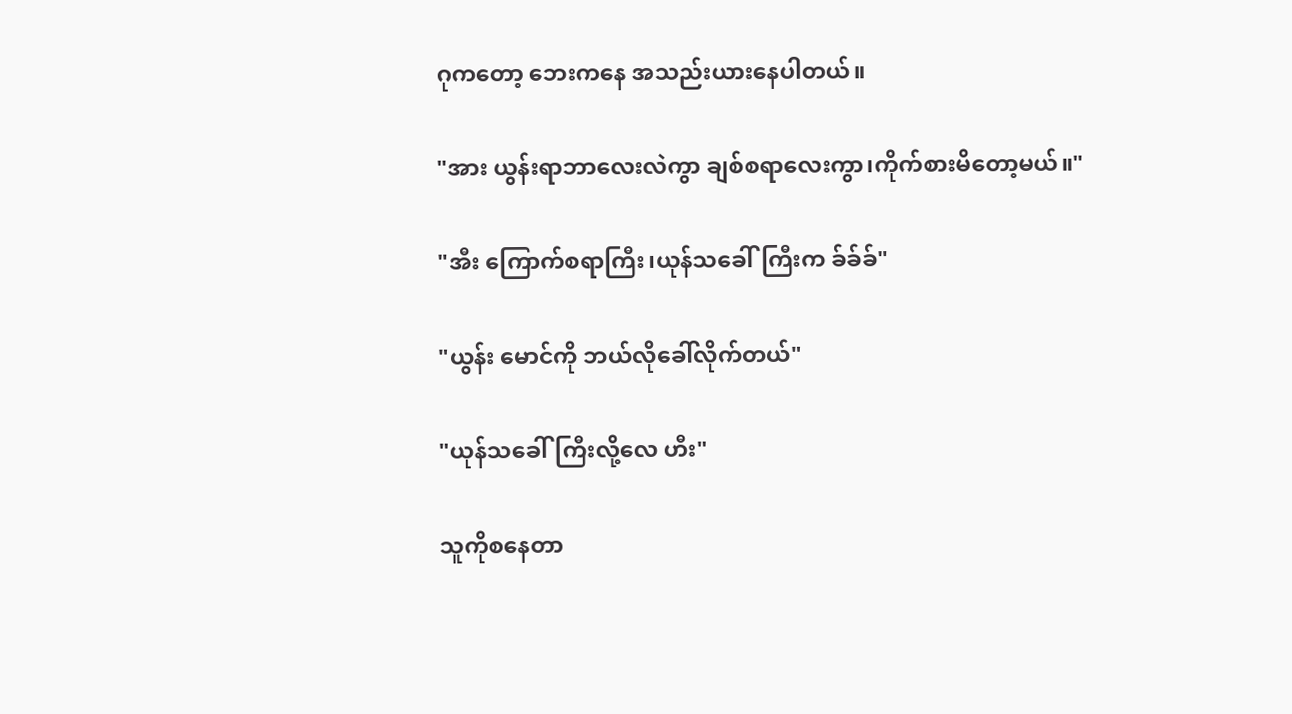ဂုကတော့ ဘေးကနေ အသည်းယားနေပါတယ်။

"အား ယွန်းရာဘာလေးလဲကွာ ချစ်စရာလေးကွာ၊ကိုက်စားမိတော့မယ်။"

"အီး ကြောက်စရာကြီး၊ယုန်သခေါ်ကြီးက ခ်ခ်ခ်"

"ယွန်း မောင်ကို ဘယ်လိုခေါ်လိုက်တယ်"

"ယုန်သခေါ်ကြီးလို့လေ ဟီး"

သူကိုစနေတာ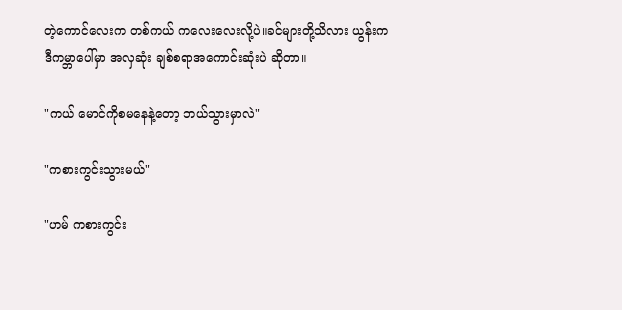တဲ့ကောင်လေးက တစ်ကယ် ကလေးလေးလို့ပဲ။ခင်များတို့သိလား ယွန်းက ဒီကမ္ဘာပေါ်မှာ အလှဆုံး ချစ်စရာအကောင်းဆုံးပဲ ဆိုတာ။

"ကယ် မောင်ကိုစမနေနဲ့တော့ ဘယ်သွားမှာလဲ"

"ကစားကွင်းသွားမယ်"

"ဟမ် ကစားကွင်း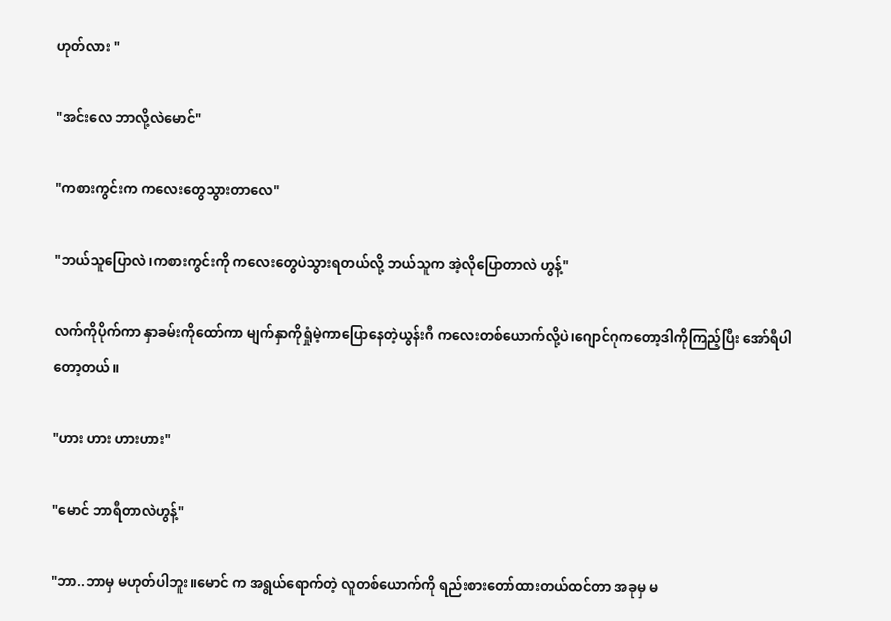ဟုတ်လား "

"အင်းလေ ဘာလို့လဲမောင်"

"ကစားကွင်းက ကလေးတွေသွားတာလေ"

"ဘယ်သူပြောလဲ၊ကစားကွင်းကို ကလေးတွေပဲသွားရတယ်လို့ ဘယ်သူက အဲ့လိုပြောတာလဲ ဟွန့်"

လက်ကိုပိုက်ကာ နှာခမ်းကိုထော်ကာ မျက်နှာကိုရှုံမဲ့ကာပြောနေတဲ့ယွန်းဂီ ကလေးတစ်ယောက်လို့ပဲ၊ဂျောင်ဂုကတော့ဒါကိုကြည့်ပြီး အော်ရီပါတော့တယ်။

"ဟား ဟား ဟားဟား"

"မောင် ဘာရီတာလဲဟွန့်"

"ဘာ..ဘာမှ မဟုတ်ပါဘူး။မောင် က အရွယ်ရောက်တဲ့ လူတစ်ယောက်ကို ရည်းစားတော်ထားတယ်ထင်တာ အခုမှ မ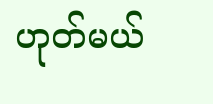ဟုတ်မယ်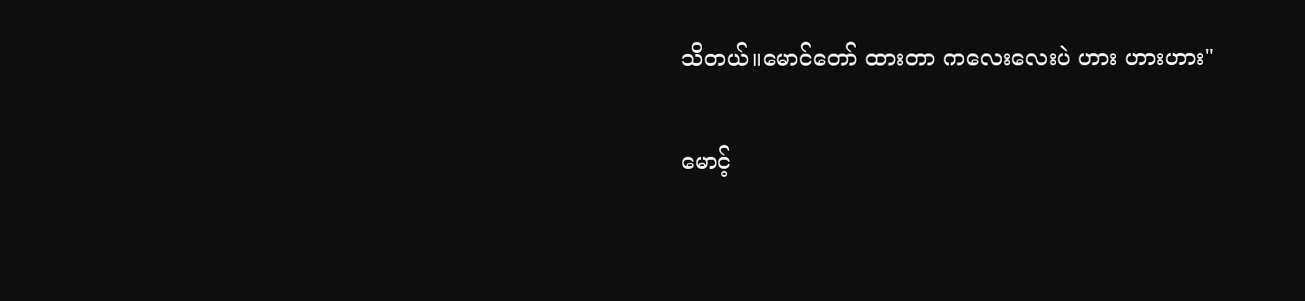သိတယ်။မောင်တော် ထားတာ ကလေးလေးပဲ ဟား ဟားဟား"

မောင့်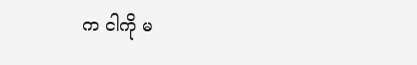က ငါကို မ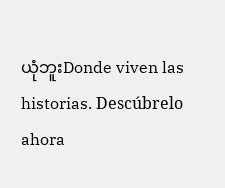ယုံဘူးDonde viven las historias. Descúbrelo ahora